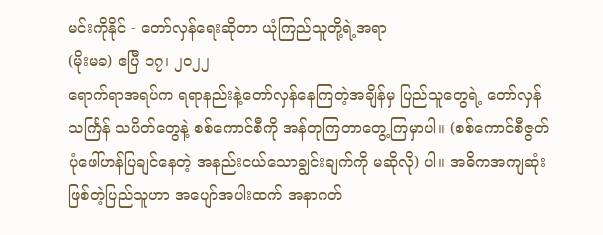မင်းကိုနိုင် - တော်လှန်ရေးဆိုတာ ယုံကြည်သူတို့ရဲ့အရာ
(မိုးမခ) ဧပြီ ၁၇၊ ၂၀၂၂
ရောက်ရာအရပ်က ရရာနည်းနဲ့တော်လှန်နေကြတဲ့အချိန်မှ ပြည်သူတွေရဲ့ တော်လှန်သင်္ကြန် သပိတ်တွေနဲ့ စစ်ကောင်စီကို အန်တုကြတာတွေ့ကြမှာပါ။ (စစ်ကောင်စီဇွတ်ပုံဖေါ်ဟန်ပြချင်နေတဲ့ အနည်းငယ်သောချွင်းချက်ကို မဆိုလို) ပါ။ အဓိကအကျဆုံးဖြစ်တဲ့ပြည်သူဟာ အပျော်အပါးထက် အနာဂတ်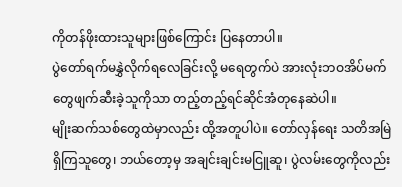ကိုတန်ဖိုးထားသူများဖြစ်ကြောင်း ပြနေတာပါ။
ပွဲတော်ရက်မနွှဲလိုက်ရလေခြင်းလို့ မရေတွက်ပဲ အားလုံးဘဝအိပ်မက်တွေဖျက်ဆီးခဲ့သူကိုသာ တည့်တည့်ရင်ဆိုင်အံတုနေဆဲပါ။
မျိုးဆက်သစ်တွေထဲမှာလည်း ထို့အတူပါပဲ။ တော်လှန်ရေး သတိအမြဲရှိကြသူတွေ၊ ဘယ်တော့မှ အချင်းချင်းမငြူဆူ၊ ပွဲလမ်းတွေကိုလည်း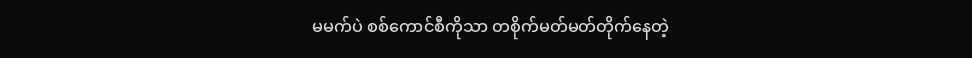မမက်ပဲ စစ်ကောင်စီကိုသာ တစိုက်မတ်မတ်တိုက်နေတဲ့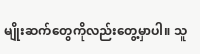မျိုးဆက်တွေကိုလည်းတွေ့မှာပါ။ သူ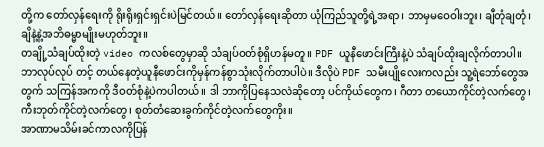တို့က တော်လှန်ရေးကို ရိုးရိုးရှင်းရှင်းပဲမြင်တယ်။ တော်လှန်ရေးဆိုတာ ယုံကြည်သူတို့ရဲ့အရာ၊ ဘာမှမဝေဝါးဘူး၊ ချီတုံချတုံ၊ ချိနဲ့နဲ့အဘိဓမ္မာမျိုးမဟုတ်ဘူး။
တချို့သံချပ်ထိုးတဲ့ video ကလစ်တွေမှာဆို သံချပ်ဝတ်စုံရှိဟန်မတူ။ PDF ယူနီဖောင်းကြီးနဲ့ပဲ သံချပ်ထိုးချလိုက်တာပါ။ ဘာလုပ်လုပ် တင့် တယ်နေတဲ့ယူနီဖောင်းကိုမှန်ကန်စွာသုံးလိုက်တာပါပဲ။ ဒီလိုပဲ PDF သမီးပျိုလေးကလည်း သူ့ရဲဘော်တွေအတွက် သကြန်အကကို ဒီဝတ်စုံနဲ့ပဲကပါတယ်။ ဒါ ဘာကိုပြနေသလဲဆိုတော့ ပင်ကိုယ်တွေက၊ ဂီတာ တယောကိုင်တဲ့လက်တွေ၊ ကီးဘုတ်ကိုင်တဲ့လက်တွေ၊ စုတ်တံဆေးခွက်ကိုင်တဲ့လက်တွေကိုး။
အာဏာမသိမ်းခင်ကာလကိုပြန်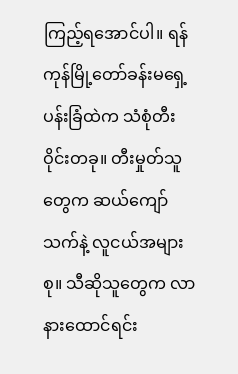ကြည့်ရအောင်ပါ။ ရန်ကုန်မြို့တော်ခန်းမရှေ့ ပန်းခြံထဲက သံစုံတီးဝိုင်းတခု။ တီးမှုတ်သူတွေက ဆယ်ကျော် သက်နဲ့ လူငယ်အများစု။ သီဆိုသူတွေက လာနားထောင်ရင်း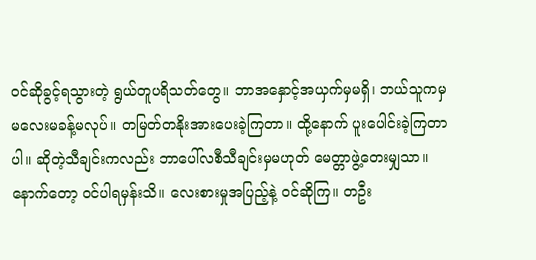ဝင်ဆိုခွင့်ရသွားတဲ့ ရွယ်တူပရိသတ်တွေ။ ဘာအနှောင့်အယှက်မှမရှိ၊ ဘယ်သူကမှ မလေးမခန့်မလုပ်။ တမြတ်တနိုးအားပေးခဲ့ကြတာ။ ထို့နောက် ပူးပေါင်းခဲ့ကြတာပါ။ ဆိုတဲ့သီချင်းကလည်း ဘာပေါ်လစီသီချင်းမှမဟုတ် မေတ္တာဖွဲ့တေးမျှသာ။ နောက်တော့ ဝင်ပါရမှန်းသိ။ လေးစားမှုအပြည့်နဲ့ ဝင်ဆိုကြ။ တဦး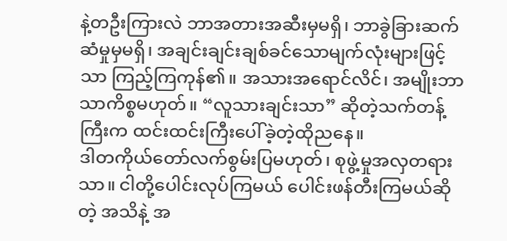နဲ့တဦးကြားလဲ ဘာအတားအဆီးမှမရှိ၊ ဘာခွဲခြားဆက်ဆံမှုမှမရှိ၊ အချင်းချင်းချစ်ခင်သောမျက်လုံးများဖြင့်သာ ကြည့်ကြကုန်၏။ အသားအရောင်လိင်၊ အမျိုးဘာသာကိစ္စမဟုတ်။ “လူသားချင်းသာ” ဆိုတဲ့သက်တန့်ကြီးက ထင်းထင်းကြီးပေါ်ခဲ့တဲ့ထိုညနေ။
ဒါတကိုယ်တော်လက်စွမ်းပြမဟုတ်၊ စုဖွဲ့မှုအလှတရားသာ။ ငါတို့ပေါင်းလုပ်ကြမယ် ပေါင်းဖန်တီးကြမယ်ဆိုတဲ့ အသိနဲ့ အ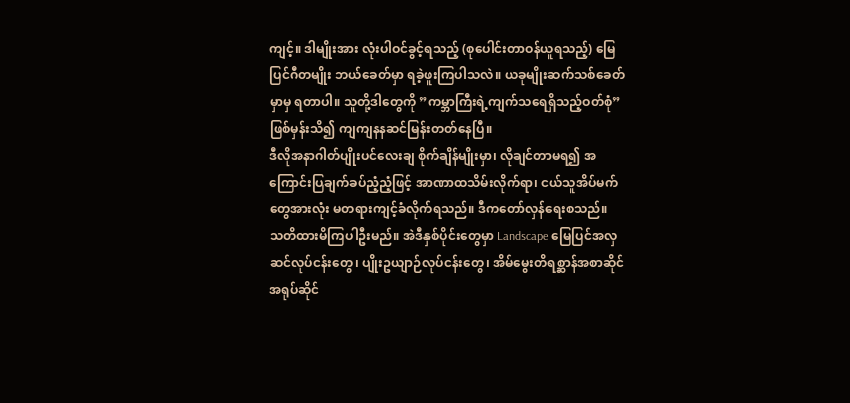ကျင့်။ ဒါမျိုးအား လုံးပါဝင်ခွင့်ရသည့် (စုပေါင်းတာဝန်ယူရသည့်) မြေပြင်ဂီတမျိုး ဘယ်ခေတ်မှာ ရခဲ့ဖူးကြပါသလဲ။ ယခုမျိုးဆက်သစ်ခေတ်မှာမှ ရတာပါ။ သူတို့ဒါတွေကို ”ကမ္ဘာကြီးရဲ့ကျက်သရေရှိသည့်ဝတ်စုံ” ဖြစ်မှန်းသိ၍ ကျကျနနဆင်မြန်းတတ်နေပြီ။
ဒီလိုအနာဂါတ်ပျိုးပင်လေးချ စိုက်ချိန်မျိုးမှာ၊ လိုချင်တာမရ၍ အကြောင်းပြချက်ခပ်ညံ့ညံ့ဖြင့် အာဏာထသိမ်းလိုက်ရာ၊ ငယ်သူအိပ်မက်တွေအားလုံး မတရားကျင့်ခံလိုက်ရသည်။ ဒီကတော်လှန်ရေးစသည်။
သတိထားမိကြပါဦးမည်။ အဲဒီနှစ်ပိုင်းတွေမှာ Landscape မြေပြင်အလှဆင်လုပ်ငန်းတွေ၊ ပျိုးဥယျာဉ်လုပ်ငန်းတွေ၊ အိမ်မွေးတိရစ္ဆာန်အစာဆိုင် အရုပ်ဆိုင်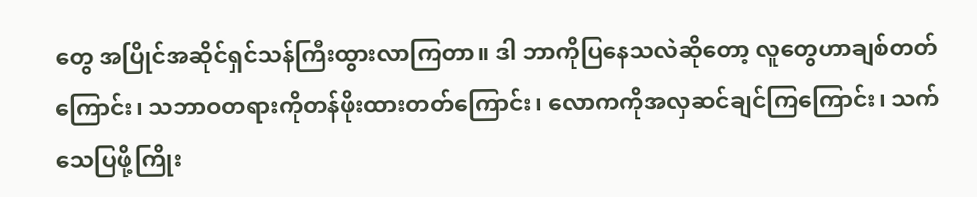တွေ အပြိုင်အဆိုင်ရှင်သန်ကြီးထွားလာကြတာ။ ဒါ ဘာကိုပြနေသလဲဆိုတော့ လူတွေဟာချစ်တတ်ကြောင်း၊ သဘာဝတရားကိုတန်ဖိုးထားတတ်ကြောင်း၊ လောကကိုအလှဆင်ချင်ကြကြောင်း၊ သက်သေပြဖို့ကြိုး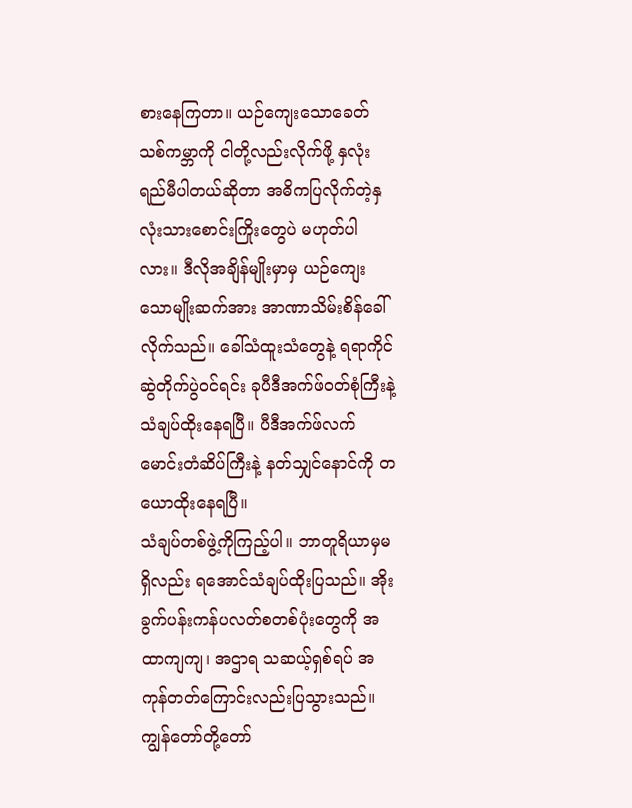စားနေကြတာ။ ယဉ်ကျေးသောခေတ်သစ်ကမ္ဘာကို ငါတို့လည်းလိုက်ဖို့ နှလုံးရည်မီပါတယ်ဆိုတာ အဓိကပြလိုက်တဲ့နှလုံးသားစောင်းကြိုးတွေပဲ မဟုတ်ပါလား။ ဒီလိုအချိန်မျိုးမှာမှ ယဉ်ကျေးသောမျိုးဆက်အား အာဏာသိမ်းစိန်ခေါ်လိုက်သည်။ ခေါ်သံထူးသံတွေနဲ့ ရရာကိုင်ဆွဲတိုက်ပွဲဝင်ရင်း ခုပီဒီအက်ဖ်ဝတ်စုံကြီးနဲ့ သံချပ်ထိုးနေရပြီ။ ပီဒီအက်ဖ်လက်မောင်းတံဆိပ်ကြီးနဲ့ နတ်သျှင်နောင်ကို တယောထိုးနေရပြီ။
သံချပ်တစ်ဖွဲ့ကိုကြည့်ပါ။ ဘာတူရိယာမှမရှိလည်း ရအောင်သံချပ်ထိုးပြသည်။ အိုးခွက်ပန်းကန်ပလတ်စတစ်ပုံးတွေကို အထာကျကျ၊ အဌာရ သဆယ့်ရှစ်ရပ် အကုန်တတ်ကြောင်းလည်းပြသွားသည်။ ကျွန်တော်တို့တော်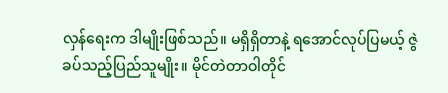လှန်ရေးက ဒါမျိုးဖြစ်သည်။ မရှိရှိတာနဲ့ ရအောင်လုပ်ပြမယ့် ဇွဲခပ်သည့်ပြည်သူမျိုး။ မိုင်တဲတာဝါတိုင်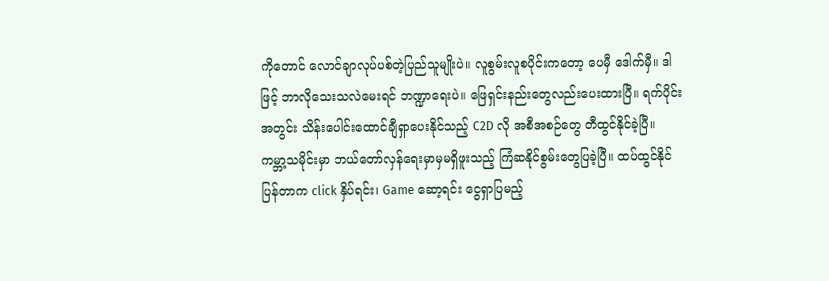ကိုတောင် လောင်ချာလုပ်ပစ်တဲ့ပြည်သူမျိုးပဲ။ လူစွမ်းလူစပိုင်းကတော့ ပေမှီ ဒေါက်မှီ။ ဒါဖြင့် ဘာလိုသေးသလဲမေးရင် ဘဏ္ဍာရေးပဲ။ ဖြေရှင်းနည်းတွေလည်းပေးထားပြီ။ ရက်ပိုင်းအတွင်း သိန်းပေါင်းထောင်ချီရှာပေးနိုင်သည့် C2D လို အစီအစဉ်တွေ တီထွင်နိုင်ခဲ့ပြီ။
ကမ္ဘာ့သမိုင်းမှာ ဘယ်တော်လှန်ရေးမှာမှမရှိဖူးသည့် ကြံဆနိုင်စွမ်းတွေပြခဲ့ပြီ။ ထပ်ထွင်နိုင်ပြန်တာက click နှိပ်ရင်း၊ Game ဆော့ရင်း ငွေရှာပြမည့်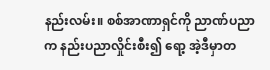နည်းလမ်း။ စစ်အာဏာရှင်ကို ညာဏ်ပညာက နည်းပညာလှိုင်းစီး၍ ရော့ အဲ့ဒီမှာတ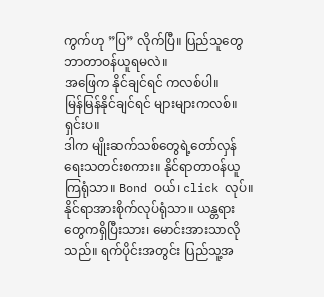ကွက်ဟု ”ပြ” လိုက်ပြီ။ ပြည်သူတွေ ဘာတာဝန်ယူရမလဲ။
အဖြေက နိုင်ချင်ရင် ကလစ်ပါ။
မြန်မြန်နိုင်ချင်ရင် များများကလစ်။
ရှင်းပ။
ဒါက မျိုးဆက်သစ်တွေရဲ့တော်လှန်ရေးသတင်းစကား။ နိုင်ရာတာဝန်ယူကြရုံသာ။ Bond ဝယ်၊ click လုပ်။ နိုင်ရာအားစိုက်လုပ်ရုံသာ။ ယန္တရားတွေကရှိပြီးသား၊ မောင်းအားသာလိုသည်။ ရက်ပိုင်းအတွင်း ပြည်သူ့အ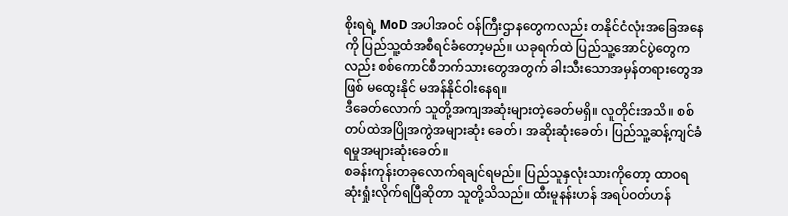စိုးရရဲ့ MoD အပါအဝင် ဝန်ကြီးဌာနတွေကလည်း တနိုင်ငံလုံးအခြေအနေကို ပြည်သူ့ထံအစီရင်ခံတော့မည်။ ယခုရက်ထဲ ပြည်သူ့အောင်ပွဲတွေကလည်း စစ်ကောင်စီဘက်သားတွေအတွက် ခါးသီးသောအမှန်တရားတွေအဖြစ် မထွေးနိုင် မအန်နိုင်ဝါးနေရ။
ဒီခေတ်လောက် သူတို့အကျအဆုံးများတဲ့ခေတ်မရှိ။ လူတိုင်းအသိ။ စစ်တပ်ထဲအပြိုအကွဲအများဆုံး ခေတ်၊ အဆိုးဆုံးခေတ်၊ ပြည်သူ့ဆန့်ကျင်ခံရမှုအများဆုံးခေတ်။
စခန်းကုန်းတခုလောက်ရချင်ရမည်။ ပြည်သူနှလုံးသားကိုတော့ ထာဝရ ဆုံးရှုံးလိုက်ရပြီဆိုတာ သူတို့သိသည်။ ထီးမူနန်းဟန် အရပ်ဝတ်ဟန်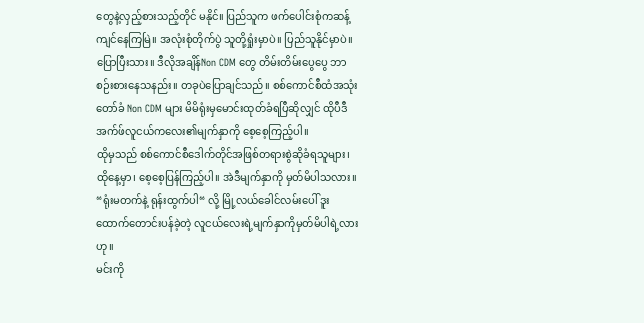တွေနဲ့လှည့်စားသည့်တိုင် မနိုင်။ ပြည်သူက ဖက်ပေါင်းစုံကဆန့်ကျင်နေကြမြဲ။ အလုံးစုံတိုက်ပွဲ သူတို့ရှုံးမှာပဲ။ ပြည်သူနိုင်မှာပဲ။ ပြောပြီးသား။ ဒီလိုအချိန်Non CDM တွေ တိမ်းတိမ်းပွေပွေ ဘာစဉ်းစားနေသနည်း။ တခုပဲပြောချင်သည်။ စစ်ကောင်စီထံအသုံးတော်ခံ Non CDM များ မိမိရုံးမှမောင်းထုတ်ခံရပြီဆိုလျှင် ထိုပီဒီအက်ဖ်လူငယ်ကလေး၏မျက်နှာကို စေ့စေ့ကြည့်ပါ။
ထိုမှသည် စစ်ကောင်စီဒေါက်တိုင်အဖြစ်တရားစွဲဆိုခံရသူများ၊ ထိုနေ့မှာ၊ စေ့စေ့ပြန်ကြည့်ပါ။ အဲဒီမျက်နှာကို မှတ်မိပါသလား။ “ရုံးမတက်နဲ့ ရုန်းထွက်ပါ“ လို့ မြို့လယ်ခေါင်လမ်းပေါ် ဒူးထောက်တောင်းပန်ခဲ့တဲ့ လူငယ်လေးရဲ့မျက်နှာကိုမှတ်မိပါရဲ့လားဟု။
မင်းကို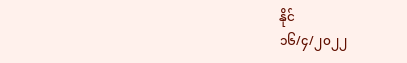နိုင်
၁၆/၄/၂၀၂၂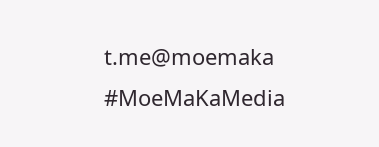t.me@moemaka
#MoeMaKaMedia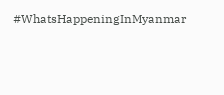#WhatsHappeningInMyanmar